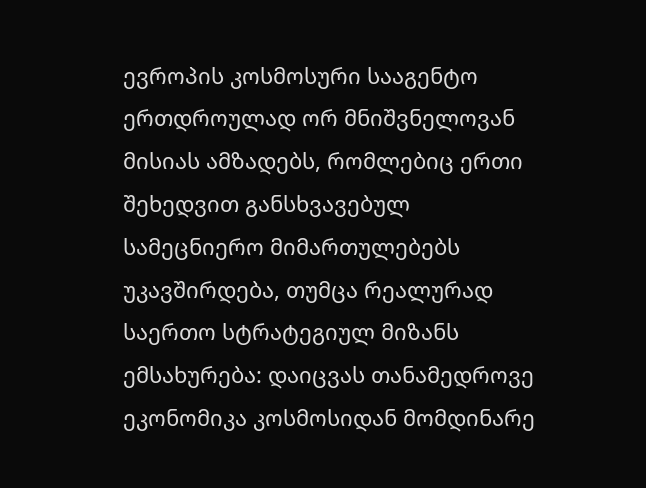ევროპის კოსმოსური სააგენტო ერთდროულად ორ მნიშვნელოვან მისიას ამზადებს, რომლებიც ერთი შეხედვით განსხვავებულ სამეცნიერო მიმართულებებს უკავშირდება, თუმცა რეალურად საერთო სტრატეგიულ მიზანს ემსახურება: დაიცვას თანამედროვე ეკონომიკა კოსმოსიდან მომდინარე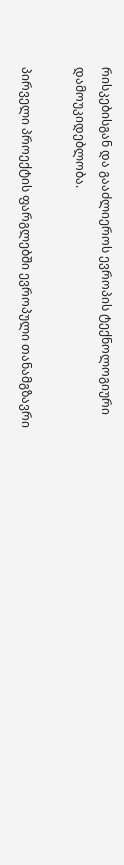რისკებისგან და გააძლიეროს ევროპის ტექნოლოგიური დამოუკიდებლობა.

პირველი პროექტის ფარგლებში ევროპული თანამგზავრი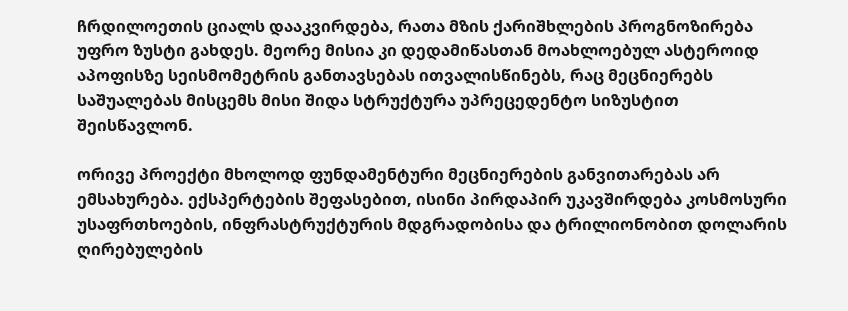ჩრდილოეთის ციალს დააკვირდება, რათა მზის ქარიშხლების პროგნოზირება უფრო ზუსტი გახდეს. მეორე მისია კი დედამიწასთან მოახლოებულ ასტეროიდ აპოფისზე სეისმომეტრის განთავსებას ითვალისწინებს, რაც მეცნიერებს საშუალებას მისცემს მისი შიდა სტრუქტურა უპრეცედენტო სიზუსტით შეისწავლონ.

ორივე პროექტი მხოლოდ ფუნდამენტური მეცნიერების განვითარებას არ ემსახურება. ექსპერტების შეფასებით, ისინი პირდაპირ უკავშირდება კოსმოსური უსაფრთხოების, ინფრასტრუქტურის მდგრადობისა და ტრილიონობით დოლარის ღირებულების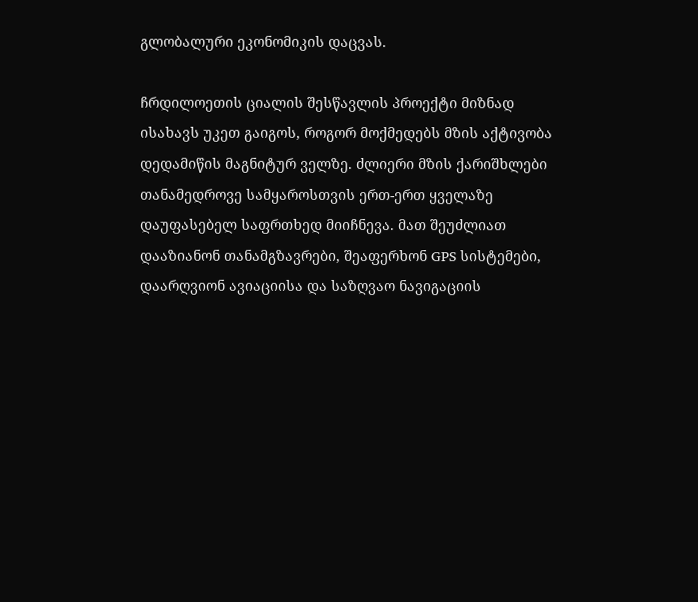გლობალური ეკონომიკის დაცვას.

ჩრდილოეთის ციალის შესწავლის პროექტი მიზნად ისახავს უკეთ გაიგოს, როგორ მოქმედებს მზის აქტივობა დედამიწის მაგნიტურ ველზე. ძლიერი მზის ქარიშხლები თანამედროვე სამყაროსთვის ერთ-ერთ ყველაზე დაუფასებელ საფრთხედ მიიჩნევა. მათ შეუძლიათ დააზიანონ თანამგზავრები, შეაფერხონ GPS სისტემები, დაარღვიონ ავიაციისა და საზღვაო ნავიგაციის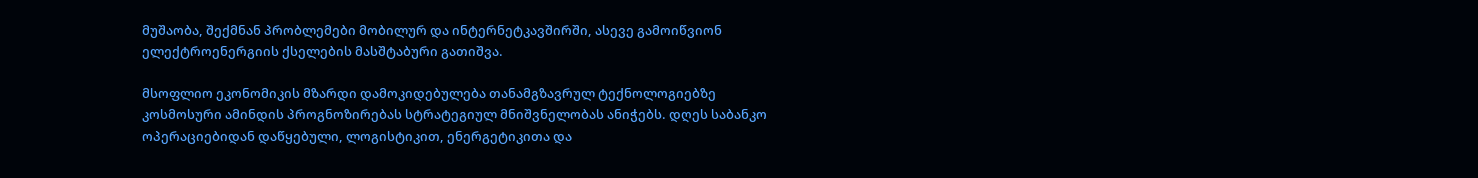მუშაობა, შექმნან პრობლემები მობილურ და ინტერნეტკავშირში, ასევე გამოიწვიონ ელექტროენერგიის ქსელების მასშტაბური გათიშვა.

მსოფლიო ეკონომიკის მზარდი დამოკიდებულება თანამგზავრულ ტექნოლოგიებზე კოსმოსური ამინდის პროგნოზირებას სტრატეგიულ მნიშვნელობას ანიჭებს. დღეს საბანკო ოპერაციებიდან დაწყებული, ლოგისტიკით, ენერგეტიკითა და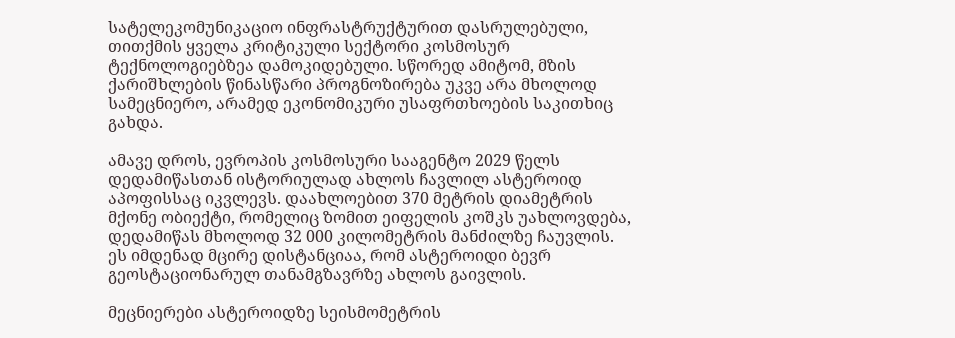სატელეკომუნიკაციო ინფრასტრუქტურით დასრულებული, თითქმის ყველა კრიტიკული სექტორი კოსმოსურ ტექნოლოგიებზეა დამოკიდებული. სწორედ ამიტომ, მზის ქარიშხლების წინასწარი პროგნოზირება უკვე არა მხოლოდ სამეცნიერო, არამედ ეკონომიკური უსაფრთხოების საკითხიც გახდა.

ამავე დროს, ევროპის კოსმოსური სააგენტო 2029 წელს დედამიწასთან ისტორიულად ახლოს ჩავლილ ასტეროიდ აპოფისსაც იკვლევს. დაახლოებით 370 მეტრის დიამეტრის მქონე ობიექტი, რომელიც ზომით ეიფელის კოშკს უახლოვდება, დედამიწას მხოლოდ 32 000 კილომეტრის მანძილზე ჩაუვლის. ეს იმდენად მცირე დისტანციაა, რომ ასტეროიდი ბევრ გეოსტაციონარულ თანამგზავრზე ახლოს გაივლის.

მეცნიერები ასტეროიდზე სეისმომეტრის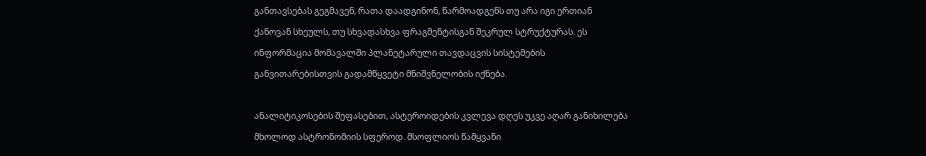განთავსებას გეგმავენ, რათა დაადგინონ, წარმოადგენს თუ არა იგი ერთიან ქანოვან სხეულს, თუ სხვადასხვა ფრაგმენტისგან შეკრულ სტრუქტურას. ეს ინფორმაცია მომავალში პლანეტარული თავდაცვის სისტემების განვითარებისთვის გადამწყვეტი მნიშვნელობის იქნება.

ანალიტიკოსების შეფასებით, ასტეროიდების კვლევა დღეს უკვე აღარ განიხილება მხოლოდ ასტრონომიის სფეროდ. მსოფლიოს წამყვანი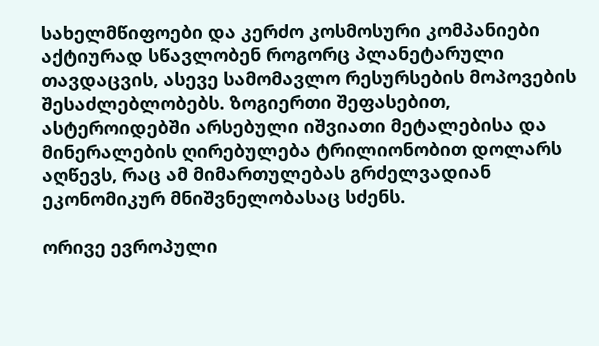სახელმწიფოები და კერძო კოსმოსური კომპანიები აქტიურად სწავლობენ როგორც პლანეტარული თავდაცვის, ასევე სამომავლო რესურსების მოპოვების შესაძლებლობებს. ზოგიერთი შეფასებით, ასტეროიდებში არსებული იშვიათი მეტალებისა და მინერალების ღირებულება ტრილიონობით დოლარს აღწევს, რაც ამ მიმართულებას გრძელვადიან ეკონომიკურ მნიშვნელობასაც სძენს.

ორივე ევროპული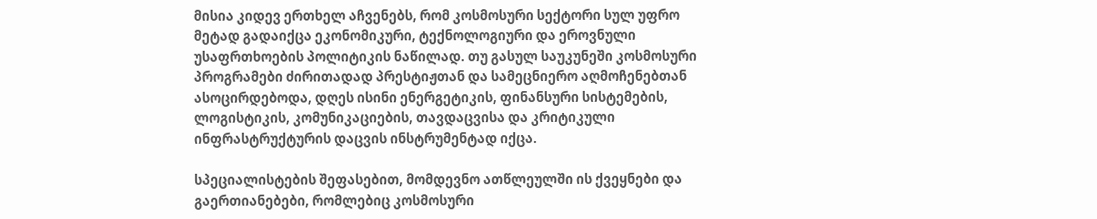მისია კიდევ ერთხელ აჩვენებს, რომ კოსმოსური სექტორი სულ უფრო მეტად გადაიქცა ეკონომიკური, ტექნოლოგიური და ეროვნული უსაფრთხოების პოლიტიკის ნაწილად. თუ გასულ საუკუნეში კოსმოსური პროგრამები ძირითადად პრესტიჟთან და სამეცნიერო აღმოჩენებთან ასოცირდებოდა, დღეს ისინი ენერგეტიკის, ფინანსური სისტემების, ლოგისტიკის, კომუნიკაციების, თავდაცვისა და კრიტიკული ინფრასტრუქტურის დაცვის ინსტრუმენტად იქცა.

სპეციალისტების შეფასებით, მომდევნო ათწლეულში ის ქვეყნები და გაერთიანებები, რომლებიც კოსმოსური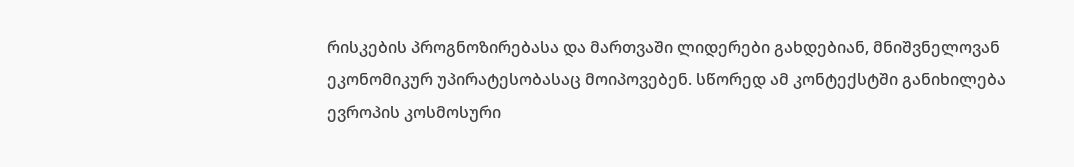რისკების პროგნოზირებასა და მართვაში ლიდერები გახდებიან, მნიშვნელოვან ეკონომიკურ უპირატესობასაც მოიპოვებენ. სწორედ ამ კონტექსტში განიხილება ევროპის კოსმოსური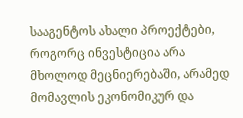სააგენტოს ახალი პროექტები, როგორც ინვესტიცია არა მხოლოდ მეცნიერებაში, არამედ მომავლის ეკონომიკურ და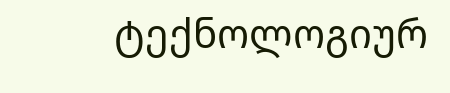ტექნოლოგიურ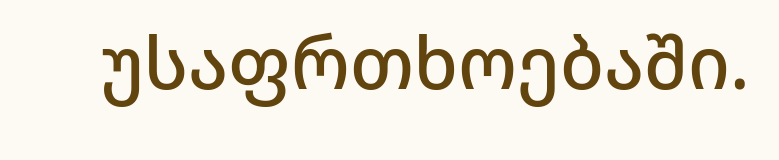უსაფრთხოებაში.